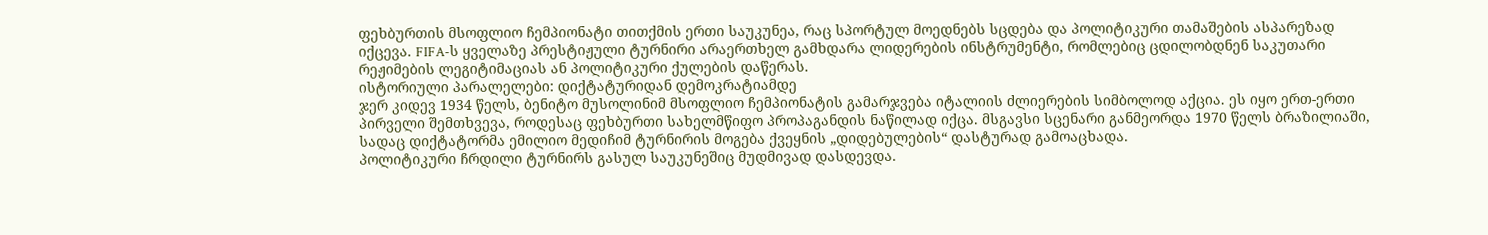ფეხბურთის მსოფლიო ჩემპიონატი თითქმის ერთი საუკუნეა, რაც სპორტულ მოედნებს სცდება და პოლიტიკური თამაშების ასპარეზად იქცევა. FIFA-ს ყველაზე პრესტიჟული ტურნირი არაერთხელ გამხდარა ლიდერების ინსტრუმენტი, რომლებიც ცდილობდნენ საკუთარი რეჟიმების ლეგიტიმაციას ან პოლიტიკური ქულების დაწერას.
ისტორიული პარალელები: დიქტატურიდან დემოკრატიამდე
ჯერ კიდევ 1934 წელს, ბენიტო მუსოლინიმ მსოფლიო ჩემპიონატის გამარჯვება იტალიის ძლიერების სიმბოლოდ აქცია. ეს იყო ერთ-ერთი პირველი შემთხვევა, როდესაც ფეხბურთი სახელმწიფო პროპაგანდის ნაწილად იქცა. მსგავსი სცენარი განმეორდა 1970 წელს ბრაზილიაში, სადაც დიქტატორმა ემილიო მედიჩიმ ტურნირის მოგება ქვეყნის „დიდებულების“ დასტურად გამოაცხადა.
პოლიტიკური ჩრდილი ტურნირს გასულ საუკუნეშიც მუდმივად დასდევდა.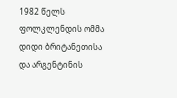1982 წელს ფოლკლენდის ომმა დიდი ბრიტანეთისა და არგენტინის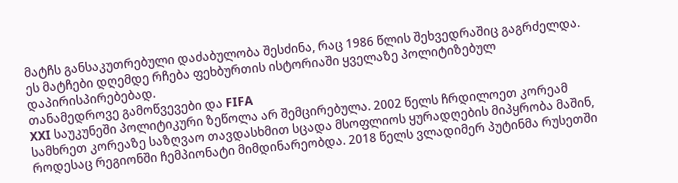მატჩს განსაკუთრებული დაძაბულობა შესძინა, რაც 1986 წლის შეხვედრაშიც გაგრძელდა. ეს მატჩები დღემდე რჩება ფეხბურთის ისტორიაში ყველაზე პოლიტიზებულ დაპირისპირებებად.
თანამედროვე გამოწვევები და FIFA
XXI საუკუნეში პოლიტიკური ზეწოლა არ შემცირებულა. 2002 წელს ჩრდილოეთ კორეამ სამხრეთ კორეაზე საზღვაო თავდასხმით სცადა მსოფლიოს ყურადღების მიპყრობა მაშინ, როდესაც რეგიონში ჩემპიონატი მიმდინარეობდა. 2018 წელს ვლადიმერ პუტინმა რუსეთში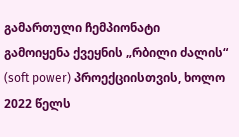გამართული ჩემპიონატი გამოიყენა ქვეყნის „რბილი ძალის“ (soft power) პროექციისთვის, ხოლო 2022 წელს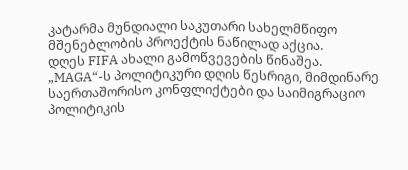კატარმა მუნდიალი საკუთარი სახელმწიფო მშენებლობის პროექტის ნაწილად აქცია.
დღეს FIFA ახალი გამოწვევების წინაშეა. „MAGA“-ს პოლიტიკური დღის წესრიგი, მიმდინარე საერთაშორისო კონფლიქტები და საიმიგრაციო პოლიტიკის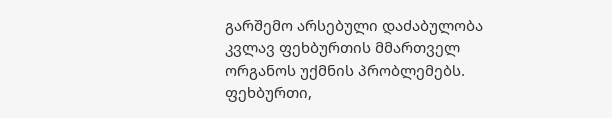გარშემო არსებული დაძაბულობა კვლავ ფეხბურთის მმართველ ორგანოს უქმნის პრობლემებს. ფეხბურთი,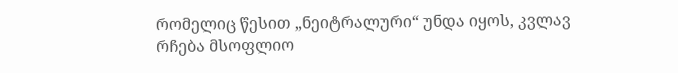რომელიც წესით „ნეიტრალური“ უნდა იყოს, კვლავ რჩება მსოფლიო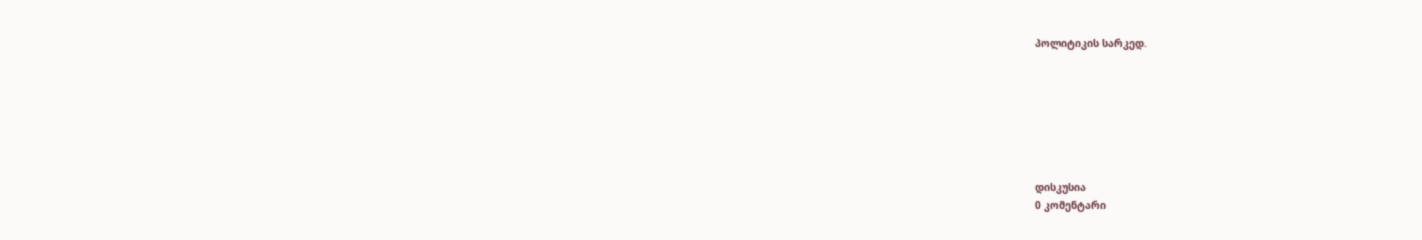პოლიტიკის სარკედ.







დისკუსია
0 კომენტარი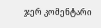ჯერ კომენტარი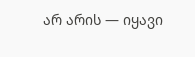არ არის — იყავი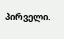პირველი.